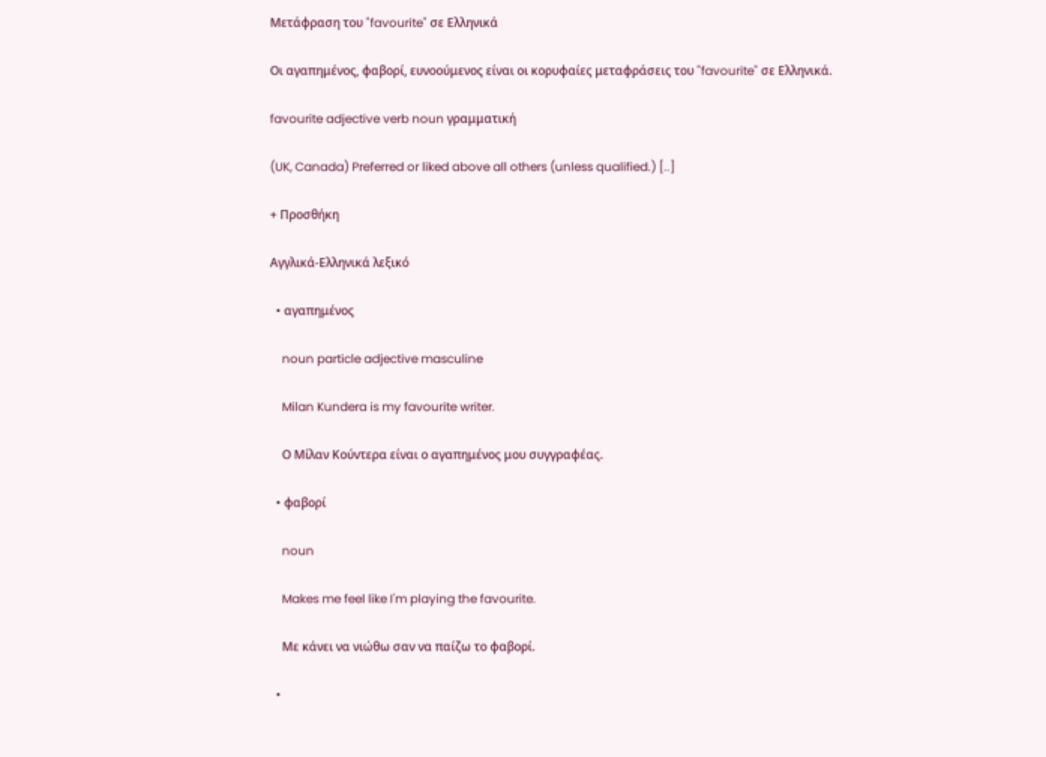Μετάφραση του "favourite" σε Ελληνικά

Οι αγαπημένος, φαβορί, ευνοούμενος είναι οι κορυφαίες μεταφράσεις του "favourite" σε Ελληνικά.

favourite adjective verb noun γραμματική

(UK, Canada) Preferred or liked above all others (unless qualified.) [..]

+ Προσθήκη

Αγγλικά-Ελληνικά λεξικό

  • αγαπημένος

    noun particle adjective masculine

    Milan Kundera is my favourite writer.

    Ο Μίλαν Κούντερα είναι ο αγαπημένος μου συγγραφέας.

  • φαβορί

    noun

    Makes me feel like I'm playing the favourite.

    Με κάνει να νιώθω σαν να παίζω το φαβορί.

  •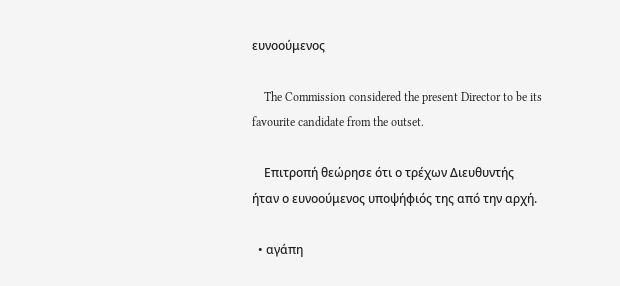ευνοούμενος

    The Commission considered the present Director to be its favourite candidate from the outset.

    Επιτροπή θεώρησε ότι ο τρέχων Διευθυντής ήταν ο ευνοούμενος υποψήφιός της από την αρχή.

  • αγάπη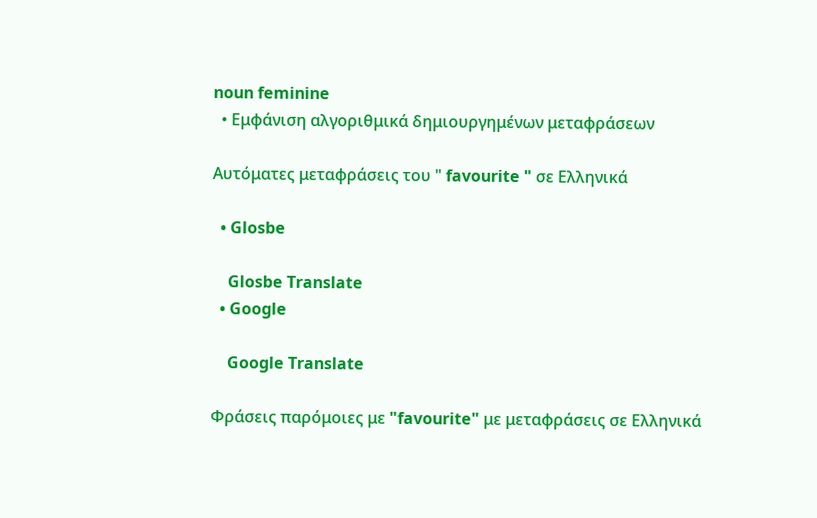noun feminine
  • Εμφάνιση αλγοριθμικά δημιουργημένων μεταφράσεων

Αυτόματες μεταφράσεις του " favourite " σε Ελληνικά

  • Glosbe

    Glosbe Translate
  • Google

    Google Translate

Φράσεις παρόμοιες με "favourite" με μεταφράσεις σε Ελληνικά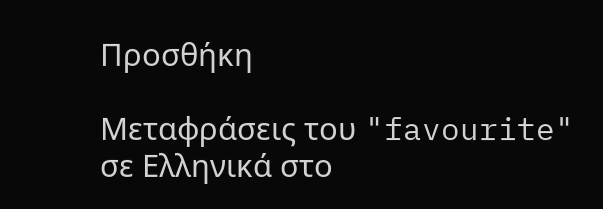Προσθήκη

Μεταφράσεις του "favourite" σε Ελληνικά στο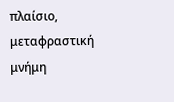πλαίσιο, μεταφραστική μνήμη